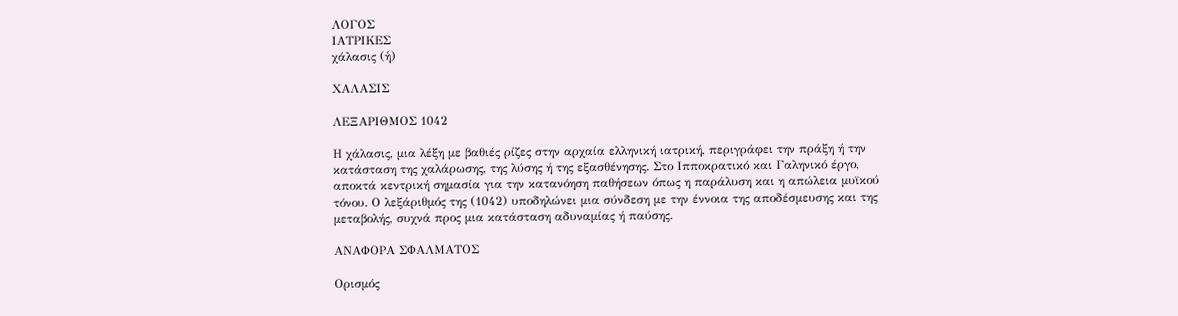ΛΟΓΟΣ
ΙΑΤΡΙΚΕΣ
χάλασις (ἡ)

ΧΑΛΑΣΙΣ

ΛΕΞΑΡΙΘΜΟΣ 1042

Η χάλασις, μια λέξη με βαθιές ρίζες στην αρχαία ελληνική ιατρική, περιγράφει την πράξη ή την κατάσταση της χαλάρωσης, της λύσης ή της εξασθένησης. Στο Ιπποκρατικό και Γαληνικό έργο, αποκτά κεντρική σημασία για την κατανόηση παθήσεων όπως η παράλυση και η απώλεια μυϊκού τόνου. Ο λεξάριθμός της (1042) υποδηλώνει μια σύνδεση με την έννοια της αποδέσμευσης και της μεταβολής, συχνά προς μια κατάσταση αδυναμίας ή παύσης.

ΑΝΑΦΟΡΑ ΣΦΑΛΜΑΤΟΣ

Ορισμός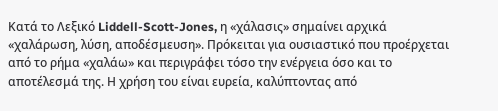Κατά το Λεξικό Liddell-Scott-Jones, η «χάλασις» σημαίνει αρχικά «χαλάρωση, λύση, αποδέσμευση». Πρόκειται για ουσιαστικό που προέρχεται από το ρήμα «χαλάω» και περιγράφει τόσο την ενέργεια όσο και το αποτέλεσμά της. Η χρήση του είναι ευρεία, καλύπτοντας από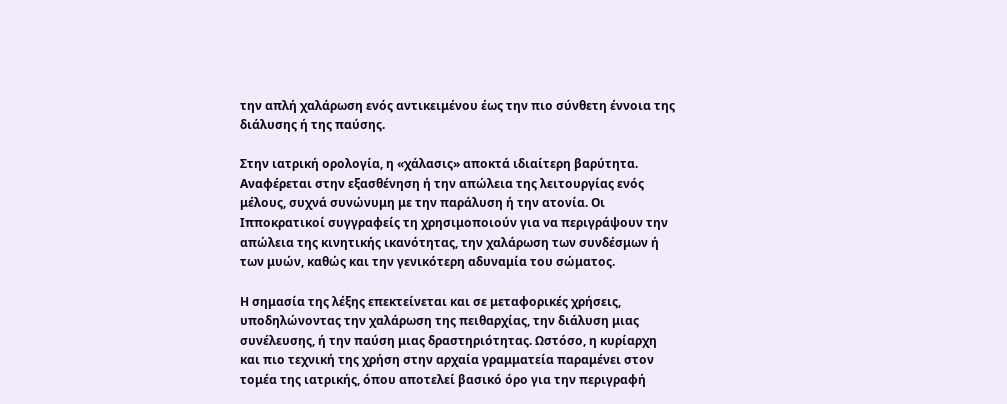την απλή χαλάρωση ενός αντικειμένου έως την πιο σύνθετη έννοια της διάλυσης ή της παύσης.

Στην ιατρική ορολογία, η «χάλασις» αποκτά ιδιαίτερη βαρύτητα. Αναφέρεται στην εξασθένηση ή την απώλεια της λειτουργίας ενός μέλους, συχνά συνώνυμη με την παράλυση ή την ατονία. Οι Ιπποκρατικοί συγγραφείς τη χρησιμοποιούν για να περιγράψουν την απώλεια της κινητικής ικανότητας, την χαλάρωση των συνδέσμων ή των μυών, καθώς και την γενικότερη αδυναμία του σώματος.

Η σημασία της λέξης επεκτείνεται και σε μεταφορικές χρήσεις, υποδηλώνοντας την χαλάρωση της πειθαρχίας, την διάλυση μιας συνέλευσης, ή την παύση μιας δραστηριότητας. Ωστόσο, η κυρίαρχη και πιο τεχνική της χρήση στην αρχαία γραμματεία παραμένει στον τομέα της ιατρικής, όπου αποτελεί βασικό όρο για την περιγραφή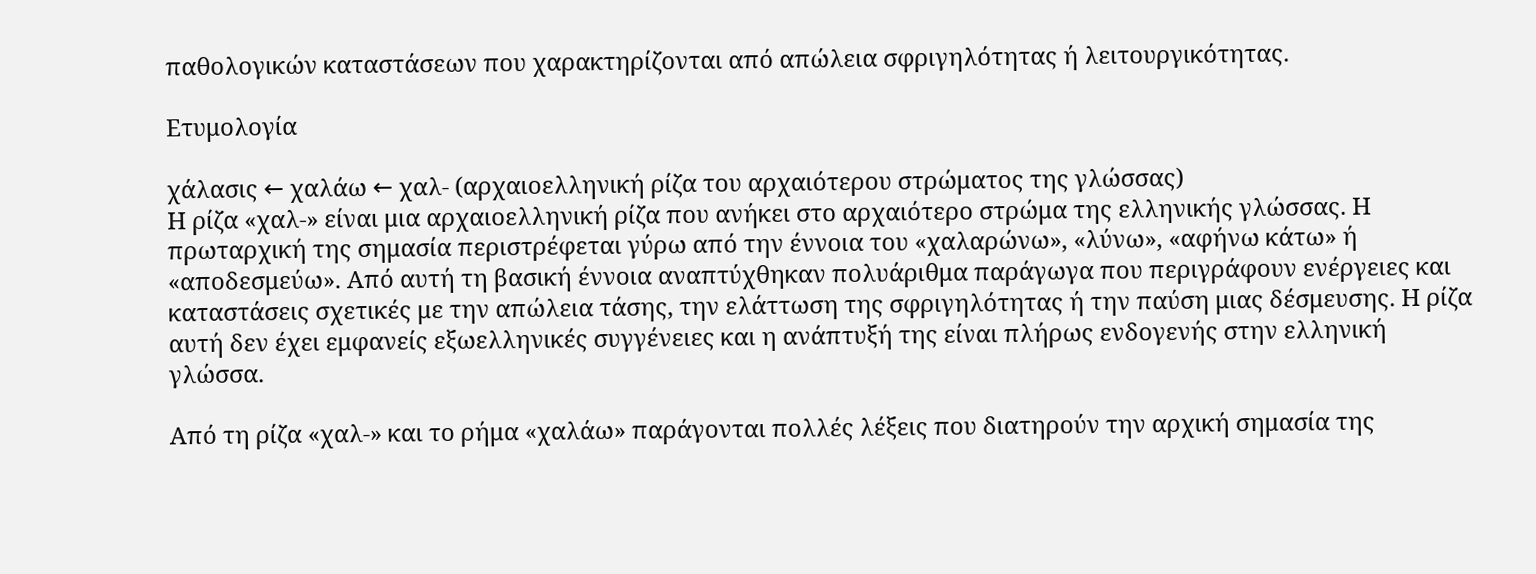παθολογικών καταστάσεων που χαρακτηρίζονται από απώλεια σφριγηλότητας ή λειτουργικότητας.

Ετυμολογία

χάλασις ← χαλάω ← χαλ- (αρχαιοελληνική ρίζα του αρχαιότερου στρώματος της γλώσσας)
Η ρίζα «χαλ-» είναι μια αρχαιοελληνική ρίζα που ανήκει στο αρχαιότερο στρώμα της ελληνικής γλώσσας. Η πρωταρχική της σημασία περιστρέφεται γύρω από την έννοια του «χαλαρώνω», «λύνω», «αφήνω κάτω» ή «αποδεσμεύω». Από αυτή τη βασική έννοια αναπτύχθηκαν πολυάριθμα παράγωγα που περιγράφουν ενέργειες και καταστάσεις σχετικές με την απώλεια τάσης, την ελάττωση της σφριγηλότητας ή την παύση μιας δέσμευσης. Η ρίζα αυτή δεν έχει εμφανείς εξωελληνικές συγγένειες και η ανάπτυξή της είναι πλήρως ενδογενής στην ελληνική γλώσσα.

Από τη ρίζα «χαλ-» και το ρήμα «χαλάω» παράγονται πολλές λέξεις που διατηρούν την αρχική σημασία της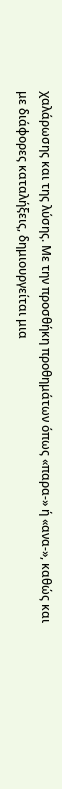χαλάρωσης και της λύσης. Με την προσθήκη προθημάτων όπως «παρα-» ή «ανα-», καθώς και με διάφορες καταλήξεις, δημιουργείται μια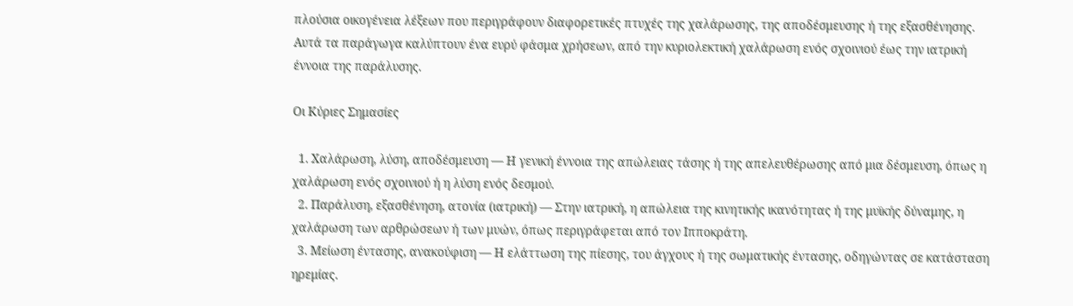πλούσια οικογένεια λέξεων που περιγράφουν διαφορετικές πτυχές της χαλάρωσης, της αποδέσμευσης ή της εξασθένησης. Αυτά τα παράγωγα καλύπτουν ένα ευρύ φάσμα χρήσεων, από την κυριολεκτική χαλάρωση ενός σχοινιού έως την ιατρική έννοια της παράλυσης.

Οι Κύριες Σημασίες

  1. Χαλάρωση, λύση, αποδέσμευση — Η γενική έννοια της απώλειας τάσης ή της απελευθέρωσης από μια δέσμευση, όπως η χαλάρωση ενός σχοινιού ή η λύση ενός δεσμού.
  2. Παράλυση, εξασθένηση, ατονία (ιατρική) — Στην ιατρική, η απώλεια της κινητικής ικανότητας ή της μυϊκής δύναμης, η χαλάρωση των αρθρώσεων ή των μυών, όπως περιγράφεται από τον Ιπποκράτη.
  3. Μείωση έντασης, ανακούφιση — Η ελάττωση της πίεσης, του άγχους ή της σωματικής έντασης, οδηγώντας σε κατάσταση ηρεμίας.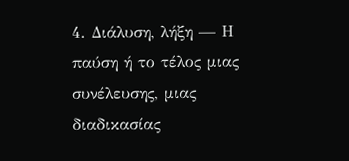4. Διάλυση, λήξη — Η παύση ή το τέλος μιας συνέλευσης, μιας διαδικασίας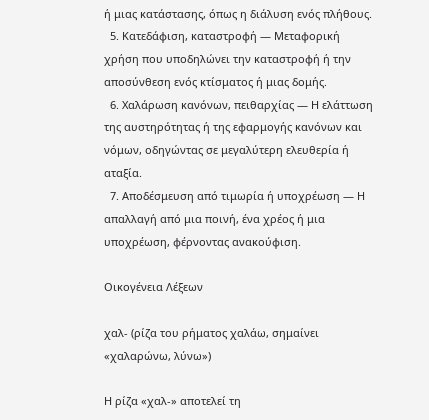ή μιας κατάστασης, όπως η διάλυση ενός πλήθους.
  5. Κατεδάφιση, καταστροφή — Μεταφορική χρήση που υποδηλώνει την καταστροφή ή την αποσύνθεση ενός κτίσματος ή μιας δομής.
  6. Χαλάρωση κανόνων, πειθαρχίας — Η ελάττωση της αυστηρότητας ή της εφαρμογής κανόνων και νόμων, οδηγώντας σε μεγαλύτερη ελευθερία ή αταξία.
  7. Αποδέσμευση από τιμωρία ή υποχρέωση — Η απαλλαγή από μια ποινή, ένα χρέος ή μια υποχρέωση, φέρνοντας ανακούφιση.

Οικογένεια Λέξεων

χαλ- (ρίζα του ρήματος χαλάω, σημαίνει «χαλαρώνω, λύνω»)

Η ρίζα «χαλ-» αποτελεί τη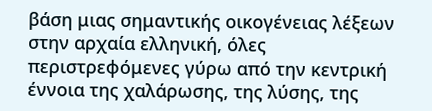βάση μιας σημαντικής οικογένειας λέξεων στην αρχαία ελληνική, όλες περιστρεφόμενες γύρω από την κεντρική έννοια της χαλάρωσης, της λύσης, της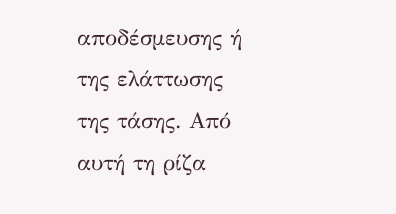αποδέσμευσης ή της ελάττωσης της τάσης. Από αυτή τη ρίζα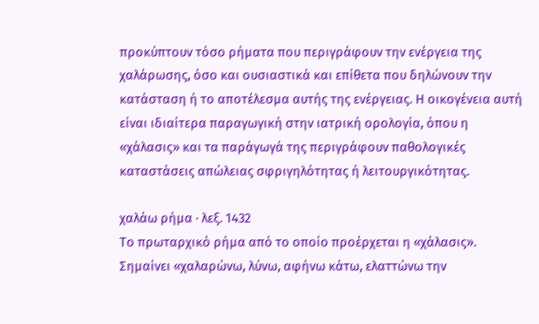προκύπτουν τόσο ρήματα που περιγράφουν την ενέργεια της χαλάρωσης, όσο και ουσιαστικά και επίθετα που δηλώνουν την κατάσταση ή το αποτέλεσμα αυτής της ενέργειας. Η οικογένεια αυτή είναι ιδιαίτερα παραγωγική στην ιατρική ορολογία, όπου η «χάλασις» και τα παράγωγά της περιγράφουν παθολογικές καταστάσεις απώλειας σφριγηλότητας ή λειτουργικότητας.

χαλάω ρήμα · λεξ. 1432
Το πρωταρχικό ρήμα από το οποίο προέρχεται η «χάλασις». Σημαίνει «χαλαρώνω, λύνω, αφήνω κάτω, ελαττώνω την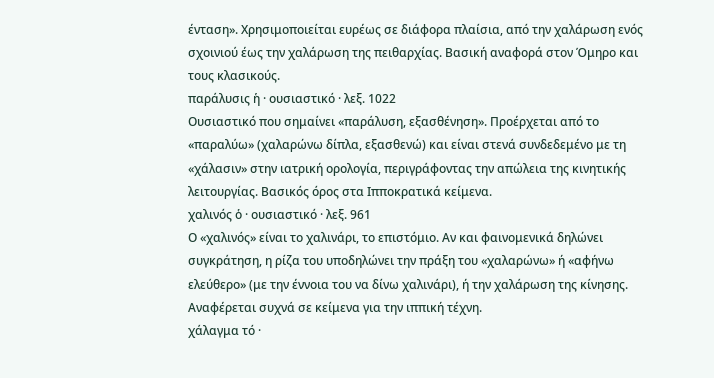ένταση». Χρησιμοποιείται ευρέως σε διάφορα πλαίσια, από την χαλάρωση ενός σχοινιού έως την χαλάρωση της πειθαρχίας. Βασική αναφορά στον Όμηρο και τους κλασικούς.
παράλυσις ἡ · ουσιαστικό · λεξ. 1022
Ουσιαστικό που σημαίνει «παράλυση, εξασθένηση». Προέρχεται από το «παραλύω» (χαλαρώνω δίπλα, εξασθενώ) και είναι στενά συνδεδεμένο με τη «χάλασιν» στην ιατρική ορολογία, περιγράφοντας την απώλεια της κινητικής λειτουργίας. Βασικός όρος στα Ιπποκρατικά κείμενα.
χαλινός ὁ · ουσιαστικό · λεξ. 961
Ο «χαλινός» είναι το χαλινάρι, το επιστόμιο. Αν και φαινομενικά δηλώνει συγκράτηση, η ρίζα του υποδηλώνει την πράξη του «χαλαρώνω» ή «αφήνω ελεύθερο» (με την έννοια του να δίνω χαλινάρι), ή την χαλάρωση της κίνησης. Αναφέρεται συχνά σε κείμενα για την ιππική τέχνη.
χάλαγμα τό ·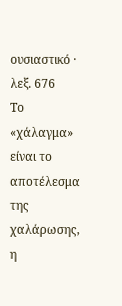ουσιαστικό · λεξ. 676
Το «χάλαγμα» είναι το αποτέλεσμα της χαλάρωσης, η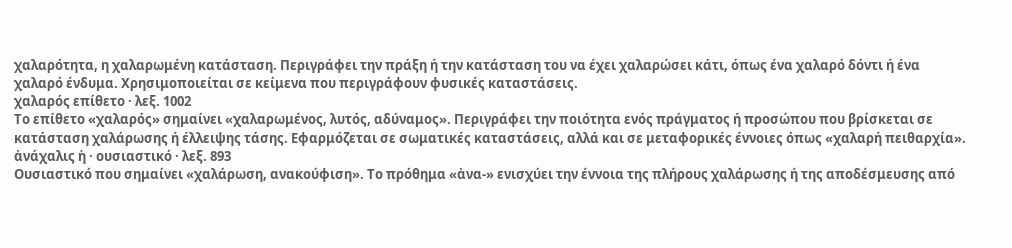χαλαρότητα, η χαλαρωμένη κατάσταση. Περιγράφει την πράξη ή την κατάσταση του να έχει χαλαρώσει κάτι, όπως ένα χαλαρό δόντι ή ένα χαλαρό ένδυμα. Χρησιμοποιείται σε κείμενα που περιγράφουν φυσικές καταστάσεις.
χαλαρός επίθετο · λεξ. 1002
Το επίθετο «χαλαρός» σημαίνει «χαλαρωμένος, λυτός, αδύναμος». Περιγράφει την ποιότητα ενός πράγματος ή προσώπου που βρίσκεται σε κατάσταση χαλάρωσης ή έλλειψης τάσης. Εφαρμόζεται σε σωματικές καταστάσεις, αλλά και σε μεταφορικές έννοιες όπως «χαλαρή πειθαρχία».
ἀνάχαλις ἡ · ουσιαστικό · λεξ. 893
Ουσιαστικό που σημαίνει «χαλάρωση, ανακούφιση». Το πρόθημα «ἀνα-» ενισχύει την έννοια της πλήρους χαλάρωσης ή της αποδέσμευσης από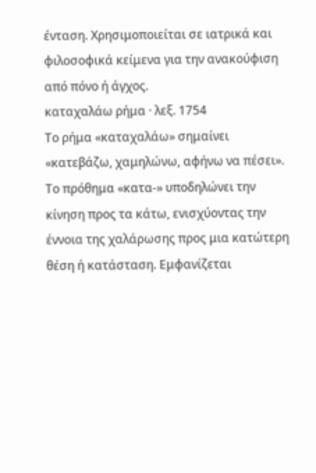ένταση. Χρησιμοποιείται σε ιατρικά και φιλοσοφικά κείμενα για την ανακούφιση από πόνο ή άγχος.
καταχαλάω ρήμα · λεξ. 1754
Το ρήμα «καταχαλάω» σημαίνει «κατεβάζω, χαμηλώνω, αφήνω να πέσει». Το πρόθημα «κατα-» υποδηλώνει την κίνηση προς τα κάτω, ενισχύοντας την έννοια της χαλάρωσης προς μια κατώτερη θέση ή κατάσταση. Εμφανίζεται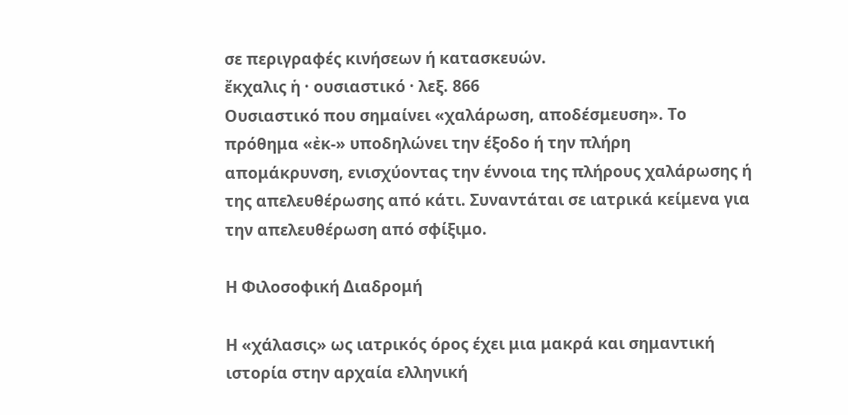σε περιγραφές κινήσεων ή κατασκευών.
ἔκχαλις ἡ · ουσιαστικό · λεξ. 866
Ουσιαστικό που σημαίνει «χαλάρωση, αποδέσμευση». Το πρόθημα «ἐκ-» υποδηλώνει την έξοδο ή την πλήρη απομάκρυνση, ενισχύοντας την έννοια της πλήρους χαλάρωσης ή της απελευθέρωσης από κάτι. Συναντάται σε ιατρικά κείμενα για την απελευθέρωση από σφίξιμο.

Η Φιλοσοφική Διαδρομή

Η «χάλασις» ως ιατρικός όρος έχει μια μακρά και σημαντική ιστορία στην αρχαία ελληνική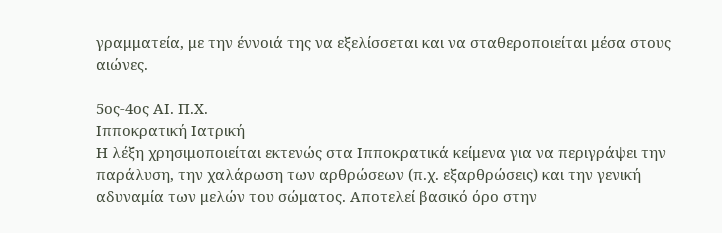γραμματεία, με την έννοιά της να εξελίσσεται και να σταθεροποιείται μέσα στους αιώνες.

5ος-4ος ΑΙ. Π.Χ.
Ιπποκρατική Ιατρική
Η λέξη χρησιμοποιείται εκτενώς στα Ιπποκρατικά κείμενα για να περιγράψει την παράλυση, την χαλάρωση των αρθρώσεων (π.χ. εξαρθρώσεις) και την γενική αδυναμία των μελών του σώματος. Αποτελεί βασικό όρο στην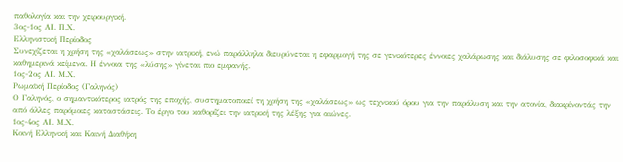παθολογία και την χειρουργική.
3ος-1ος ΑΙ. Π.Χ.
Ελληνιστική Περίοδος
Συνεχίζεται η χρήση της «χαλάσεως» στην ιατρική, ενώ παράλληλα διευρύνεται η εφαρμογή της σε γενικότερες έννοιες χαλάρωσης και διάλυσης σε φιλοσοφικά και καθημερινά κείμενα. Η έννοια της «λύσης» γίνεται πιο εμφανής.
1ος-2ος ΑΙ. Μ.Χ.
Ρωμαϊκή Περίοδος (Γαληνός)
Ο Γαληνός, ο σημαντικότερος ιατρός της εποχής, συστηματοποιεί τη χρήση της «χαλάσεως» ως τεχνικού όρου για την παράλυση και την ατονία, διακρίνοντάς την από άλλες παρόμοιες καταστάσεις. Το έργο του καθορίζει την ιατρική της λέξης για αιώνες.
1ος-4ος ΑΙ. Μ.Χ.
Κοινή Ελληνική και Καινή Διαθήκη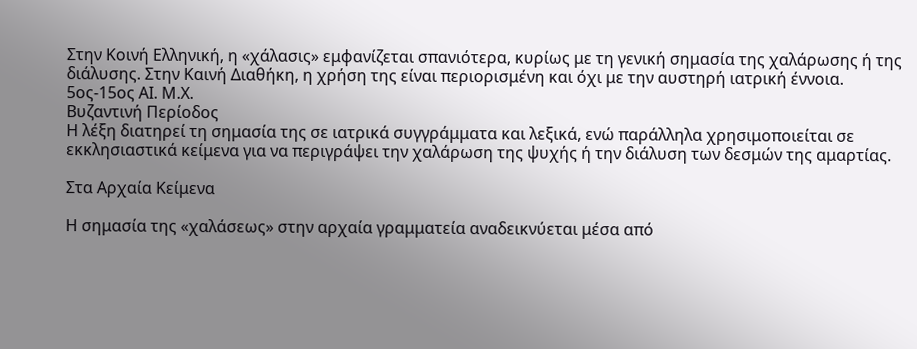Στην Κοινή Ελληνική, η «χάλασις» εμφανίζεται σπανιότερα, κυρίως με τη γενική σημασία της χαλάρωσης ή της διάλυσης. Στην Καινή Διαθήκη, η χρήση της είναι περιορισμένη και όχι με την αυστηρή ιατρική έννοια.
5ος-15ος ΑΙ. Μ.Χ.
Βυζαντινή Περίοδος
Η λέξη διατηρεί τη σημασία της σε ιατρικά συγγράμματα και λεξικά, ενώ παράλληλα χρησιμοποιείται σε εκκλησιαστικά κείμενα για να περιγράψει την χαλάρωση της ψυχής ή την διάλυση των δεσμών της αμαρτίας.

Στα Αρχαία Κείμενα

Η σημασία της «χαλάσεως» στην αρχαία γραμματεία αναδεικνύεται μέσα από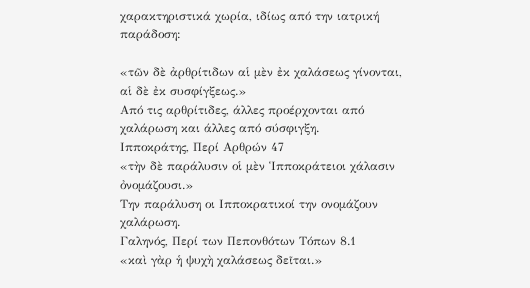χαρακτηριστικά χωρία, ιδίως από την ιατρική παράδοση:

«τῶν δὲ ἀρθρίτιδων αἱ μὲν ἐκ χαλάσεως γίνονται, αἱ δὲ ἐκ συσφίγξεως.»
Από τις αρθρίτιδες, άλλες προέρχονται από χαλάρωση και άλλες από σύσφιγξη.
Ιπποκράτης, Περί Αρθρών 47
«τὴν δὲ παράλυσιν οἱ μὲν Ἱπποκράτειοι χάλασιν ὀνομάζουσι.»
Την παράλυση οι Ιπποκρατικοί την ονομάζουν χαλάρωση.
Γαληνός, Περί των Πεπονθότων Τόπων 8.1
«καὶ γὰρ ἡ ψυχὴ χαλάσεως δεῖται.»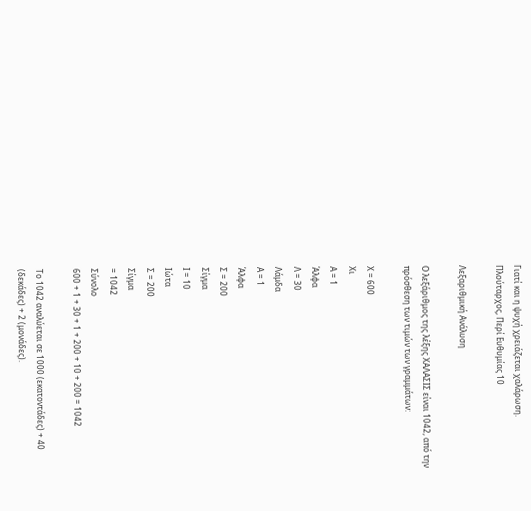Γιατί και η ψυχή χρειάζεται χαλάρωση.
Πλούταρχος, Περί Ευθυμίας 10

Λεξαριθμική Ανάλυση

Ο λεξάριθμος της λέξης ΧΑΛΑΣΙΣ είναι 1042, από την πρόσθεση των τιμών των γραμμάτων:

Χ = 600
Χι
Α = 1
Άλφα
Λ = 30
Λάμδα
Α = 1
Άλφα
Σ = 200
Σίγμα
Ι = 10
Ιώτα
Σ = 200
Σίγμα
= 1042
Σύνολο
600 + 1 + 30 + 1 + 200 + 10 + 200 = 1042

Το 1042 αναλύεται σε 1000 (εκατοντάδες) + 40 (δεκάδες) + 2 (μονάδες).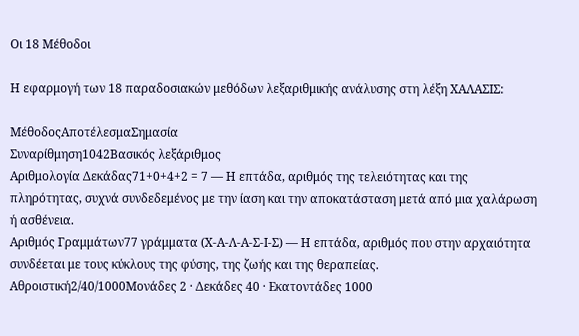Οι 18 Μέθοδοι

Η εφαρμογή των 18 παραδοσιακών μεθόδων λεξαριθμικής ανάλυσης στη λέξη ΧΑΛΑΣΙΣ:

ΜέθοδοςΑποτέλεσμαΣημασία
Συναρίθμηση1042Βασικός λεξάριθμος
Αριθμολογία Δεκάδας71+0+4+2 = 7 — Η επτάδα, αριθμός της τελειότητας και της πληρότητας, συχνά συνδεδεμένος με την ίαση και την αποκατάσταση μετά από μια χαλάρωση ή ασθένεια.
Αριθμός Γραμμάτων77 γράμματα (Χ-Α-Λ-Α-Σ-Ι-Σ) — Η επτάδα, αριθμός που στην αρχαιότητα συνδέεται με τους κύκλους της φύσης, της ζωής και της θεραπείας.
Αθροιστική2/40/1000Μονάδες 2 · Δεκάδες 40 · Εκατοντάδες 1000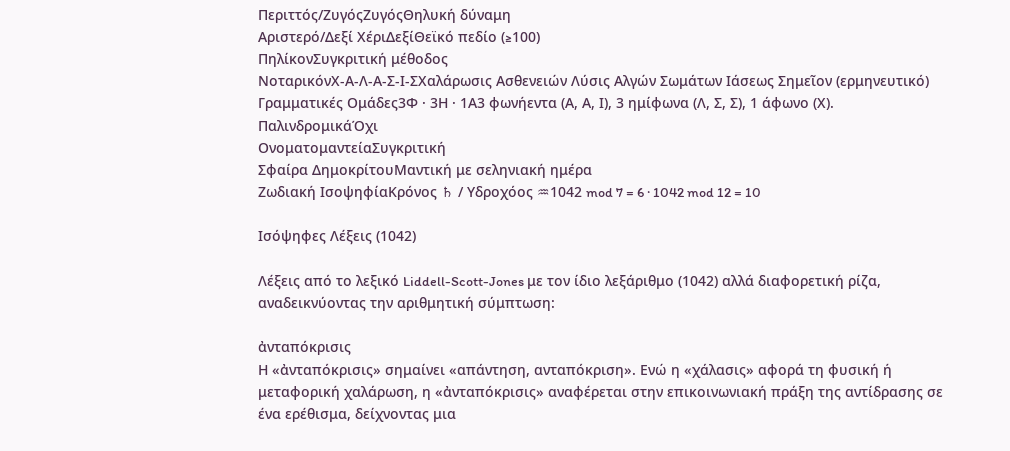Περιττός/ΖυγόςΖυγόςΘηλυκή δύναμη
Αριστερό/Δεξί ΧέριΔεξίΘεϊκό πεδίο (≥100)
ΠηλίκονΣυγκριτική μέθοδος
ΝοταρικόνΧ-Α-Λ-Α-Σ-Ι-ΣΧαλάρωσις Ασθενειών Λύσις Αλγών Σωμάτων Ιάσεως Σημεῖον (ερμηνευτικό)
Γραμματικές Ομάδες3Φ · 3Η · 1Α3 φωνήεντα (Α, Α, Ι), 3 ημίφωνα (Λ, Σ, Σ), 1 άφωνο (Χ).
ΠαλινδρομικάΌχι
ΟνοματομαντείαΣυγκριτική
Σφαίρα ΔημοκρίτουΜαντική με σεληνιακή ημέρα
Ζωδιακή ΙσοψηφίαΚρόνος ♄ / Υδροχόος ♒1042 mod 7 = 6 · 1042 mod 12 = 10

Ισόψηφες Λέξεις (1042)

Λέξεις από το λεξικό Liddell-Scott-Jones με τον ίδιο λεξάριθμο (1042) αλλά διαφορετική ρίζα, αναδεικνύοντας την αριθμητική σύμπτωση:

ἀνταπόκρισις
Η «ἀνταπόκρισις» σημαίνει «απάντηση, ανταπόκριση». Ενώ η «χάλασις» αφορά τη φυσική ή μεταφορική χαλάρωση, η «ἀνταπόκρισις» αναφέρεται στην επικοινωνιακή πράξη της αντίδρασης σε ένα ερέθισμα, δείχνοντας μια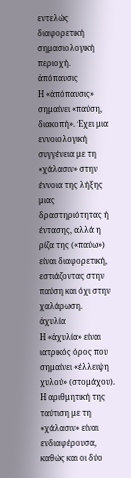εντελώς διαφορετική σημασιολογική περιοχή.
ἀπόπαυσις
Η «ἀπόπαυσις» σημαίνει «παύση, διακοπή». Έχει μια εννοιολογική συγγένεια με τη «χάλασιν» στην έννοια της λήξης μιας δραστηριότητας ή έντασης, αλλά η ρίζα της («παύω») είναι διαφορετική, εστιάζοντας στην παύση και όχι στην χαλάρωση.
ἀχυλία
Η «ἀχυλία» είναι ιατρικός όρος που σημαίνει «έλλειψη χυλού» (στομάχου). Η αριθμητική της ταύτιση με τη «χάλασιν» είναι ενδιαφέρουσα, καθώς και οι δύο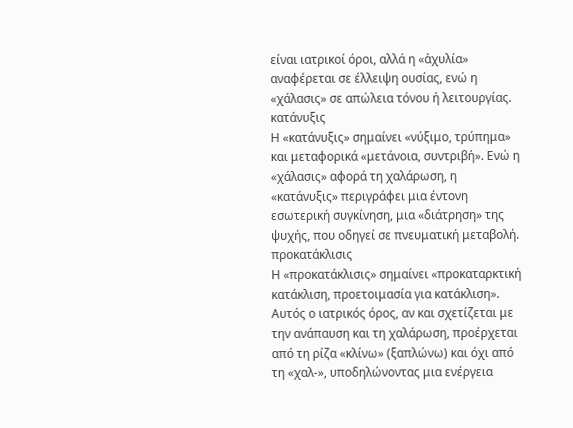είναι ιατρικοί όροι, αλλά η «ἀχυλία» αναφέρεται σε έλλειψη ουσίας, ενώ η «χάλασις» σε απώλεια τόνου ή λειτουργίας.
κατάνυξις
Η «κατάνυξις» σημαίνει «νύξιμο, τρύπημα» και μεταφορικά «μετάνοια, συντριβή». Ενώ η «χάλασις» αφορά τη χαλάρωση, η «κατάνυξις» περιγράφει μια έντονη εσωτερική συγκίνηση, μια «διάτρηση» της ψυχής, που οδηγεί σε πνευματική μεταβολή.
προκατάκλισις
Η «προκατάκλισις» σημαίνει «προκαταρκτική κατάκλιση, προετοιμασία για κατάκλιση». Αυτός ο ιατρικός όρος, αν και σχετίζεται με την ανάπαυση και τη χαλάρωση, προέρχεται από τη ρίζα «κλίνω» (ξαπλώνω) και όχι από τη «χαλ-», υποδηλώνοντας μια ενέργεια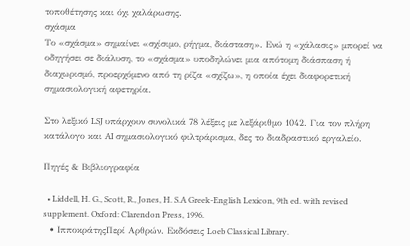τοποθέτησης και όχι χαλάρωσης.
σχάσμα
Το «σχάσμα» σημαίνει «σχίσιμο, ρήγμα, διάσταση». Ενώ η «χάλασις» μπορεί να οδηγήσει σε διάλυση, το «σχάσμα» υποδηλώνει μια απότομη διάσπαση ή διαχωρισμό, προερχόμενο από τη ρίζα «σχίζω», η οποία έχει διαφορετική σημασιολογική αφετηρία.

Στο λεξικό LSJ υπάρχουν συνολικά 78 λέξεις με λεξάριθμο 1042. Για τον πλήρη κατάλογο και AI σημασιολογικό φιλτράρισμα, δες το διαδραστικό εργαλείο.

Πηγές & Βιβλιογραφία

  • Liddell, H. G., Scott, R., Jones, H. S.A Greek-English Lexicon, 9th ed. with revised supplement. Oxford: Clarendon Press, 1996.
  • ΙπποκράτηςΠερί Αρθρών. Εκδόσεις Loeb Classical Library.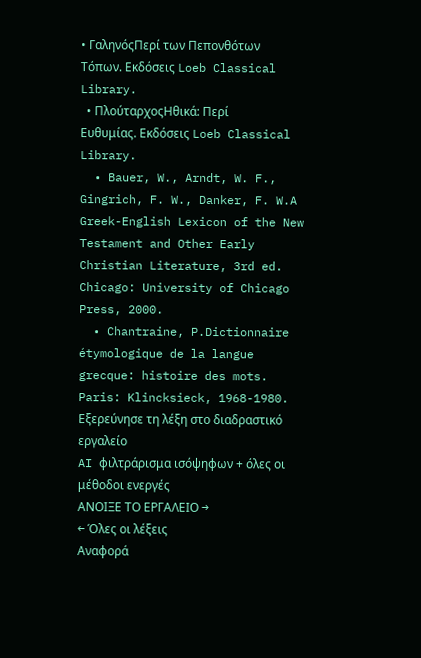• ΓαληνόςΠερί των Πεπονθότων Τόπων. Εκδόσεις Loeb Classical Library.
  • ΠλούταρχοςΗθικά: Περί Ευθυμίας. Εκδόσεις Loeb Classical Library.
  • Bauer, W., Arndt, W. F., Gingrich, F. W., Danker, F. W.A Greek-English Lexicon of the New Testament and Other Early Christian Literature, 3rd ed. Chicago: University of Chicago Press, 2000.
  • Chantraine, P.Dictionnaire étymologique de la langue grecque: histoire des mots. Paris: Klincksieck, 1968-1980.
Εξερεύνησε τη λέξη στο διαδραστικό εργαλείο
AI φιλτράρισμα ισόψηφων + όλες οι μέθοδοι ενεργές
ΑΝΟΙΞΕ ΤΟ ΕΡΓΑΛΕΙΟ →
← Όλες οι λέξεις
Αναφορά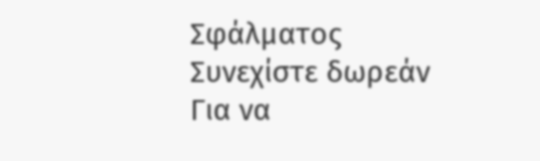Σφάλματος
Συνεχίστε δωρεάν
Για να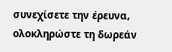συνεχίσετε την έρευνα, ολοκληρώστε τη δωρεάν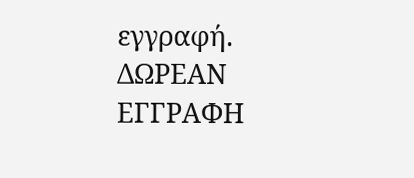εγγραφή.
ΔΩΡΕΑΝ ΕΓΓΡΑΦΗ